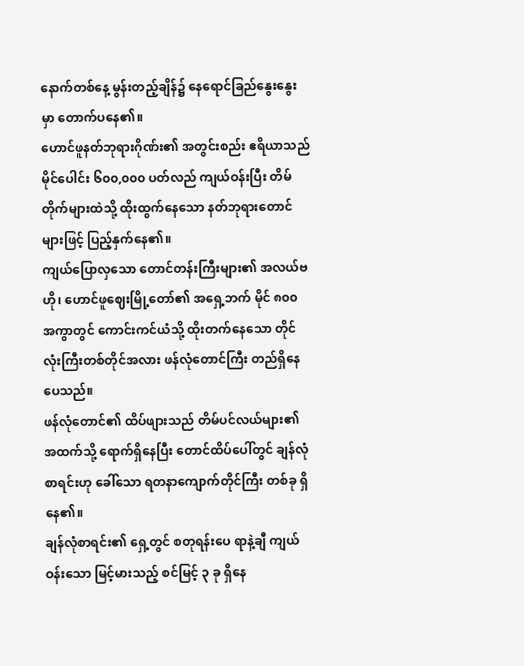နောက်တစ်နေ့ မွန်းတည့်ချိန်၌ နေရောင်ခြည်နွေးနွေးမှာ တောက်ပနေ၏။
ဟောင်ဖူနတ်ဘုရားဂိုဏ်း၏ အတွင်းစည်း ဧရိယာသည် မိုင်ပေါင်း ၆၀၀,၀၀၀ ပတ်လည် ကျယ်ဝန်းပြီး တိမ်တိုက်များထဲသို့ ထိုးထွက်နေသော နတ်ဘုရားတောင်များဖြင့် ပြည့်နှက်နေ၏။
ကျယ်ပြောလှသော တောင်တန်းကြီးများ၏ အလယ်ဗဟို၊ ဟောင်ဖူဈေးမြို့တော်၏ အရှေ့ဘက် မိုင် ၈၀၀ အကွာတွင် ကောင်းကင်ယံသို့ ထိုးတက်နေသော တိုင်လုံးကြီးတစ်တိုင်အလား ဖန်လုံတောင်ကြီး တည်ရှိနေပေသည်။
ဖန်လုံတောင်၏ ထိပ်ဖျားသည် တိမ်ပင်လယ်များ၏ အထက်သို့ ရောက်ရှိနေပြီး တောင်ထိပ်ပေါ်တွင် ချန်လုံစာရင်းဟု ခေါ်သော ရတနာကျောက်တိုင်ကြီး တစ်ခု ရှိနေ၏။
ချန်လုံစာရင်း၏ ရှေ့တွင် စတုရန်းပေ ရာနဲ့ချီ ကျယ်ဝန်းသော မြင့်မားသည့် စင်မြင့် ၃ ခု ရှိနေ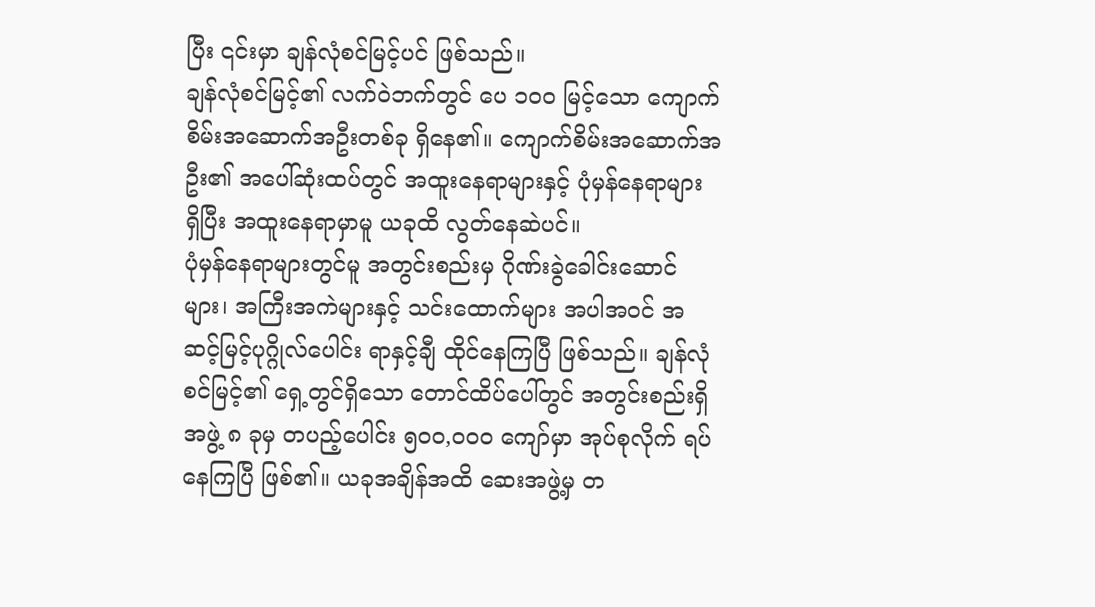ပြီး ၎င်းမှာ ချန်လုံစင်မြင့်ပင် ဖြစ်သည်။
ချန်လုံစင်မြင့်၏ လက်ဝဲဘက်တွင် ပေ ၁၀၀ မြင့်သော ကျောက်စိမ်းအဆောက်အဦးတစ်ခု ရှိနေ၏။ ကျောက်စိမ်းအဆောက်အဦး၏ အပေါ်ဆုံးထပ်တွင် အထူးနေရာများနှင့် ပုံမှန်နေရာများ ရှိပြီး အထူးနေရာမှာမူ ယခုထိ လွတ်နေဆဲပင်။
ပုံမှန်နေရာများတွင်မူ အတွင်းစည်းမှ ဂိုဏ်းခွဲခေါင်းဆောင်များ၊ အကြီးအကဲများနှင့် သင်းထောက်များ အပါအဝင် အဆင့်မြင့်ပုဂ္ဂိုလ်ပေါင်း ရာနှင့်ချီ ထိုင်နေကြပြီ ဖြစ်သည်။ ချန်လုံစင်မြင့်၏ ရှေ့တွင်ရှိသော တောင်ထိပ်ပေါ်တွင် အတွင်းစည်းရှိ အဖွဲ့ ၈ ခုမှ တပည့်ပေါင်း ၅၀၀,၀၀၀ ကျော်မှာ အုပ်စုလိုက် ရပ်နေကြပြီ ဖြစ်၏။ ယခုအချိန်အထိ ဆေးအဖွဲ့မှ တ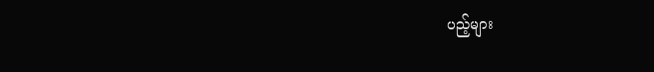ပည့်များ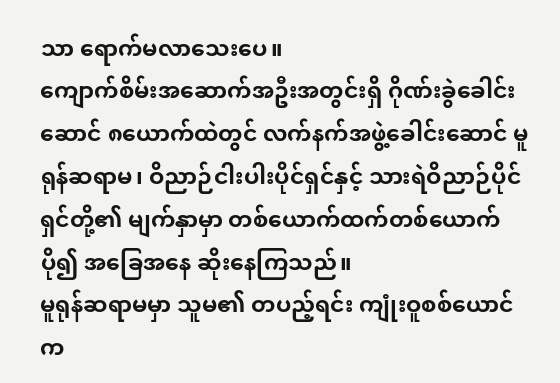သာ ရောက်မလာသေးပေ။
ကျောက်စိမ်းအဆောက်အဦးအတွင်းရှိ ဂိုဏ်းခွဲခေါင်းဆောင် ၈ယောက်ထဲတွင် လက်နက်အဖွဲ့ခေါင်းဆောင် မူရုန်ဆရာမ၊ ဝိညာဉ်ငါးပါးပိုင်ရှင်နှင့် သားရဲဝိညာဉ်ပိုင်ရှင်တို့၏ မျက်နှာမှာ တစ်ယောက်ထက်တစ်ယောက် ပို၍ အခြေအနေ ဆိုးနေကြသည်။
မူရုန်ဆရာမမှာ သူမ၏ တပည့်ရင်း ကျုံးဝူစစ်ယောင်က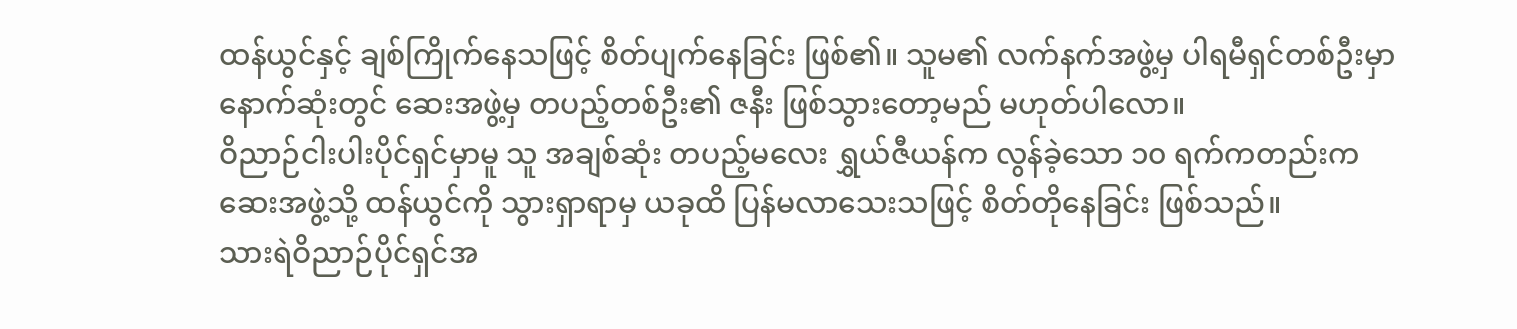ထန်ယွင်နှင့် ချစ်ကြိုက်နေသဖြင့် စိတ်ပျက်နေခြင်း ဖြစ်၏။ သူမ၏ လက်နက်အဖွဲ့မှ ပါရမီရှင်တစ်ဦးမှာ နောက်ဆုံးတွင် ဆေးအဖွဲ့မှ တပည့်တစ်ဦး၏ ဇနီး ဖြစ်သွားတော့မည် မဟုတ်ပါလော။
ဝိညာဉ်ငါးပါးပိုင်ရှင်မှာမူ သူ အချစ်ဆုံး တပည့်မလေး ရွှယ်ဇီယန်က လွန်ခဲ့သော ၁၀ ရက်ကတည်းက ဆေးအဖွဲ့သို့ ထန်ယွင်ကို သွားရှာရာမှ ယခုထိ ပြန်မလာသေးသဖြင့် စိတ်တိုနေခြင်း ဖြစ်သည်။
သားရဲဝိညာဉ်ပိုင်ရှင်အ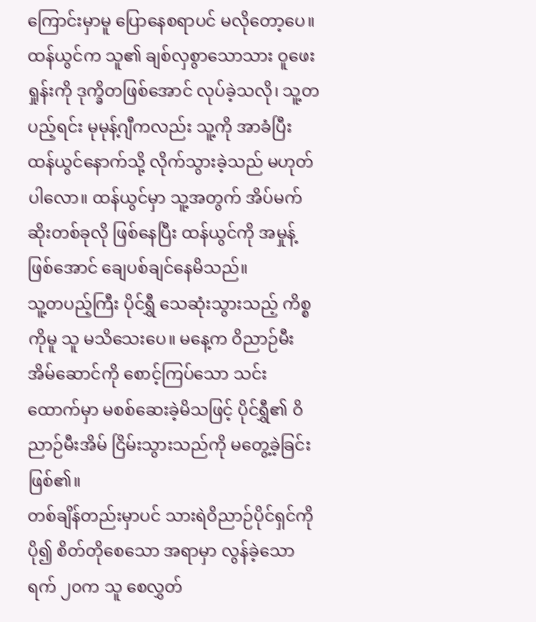ကြောင်းမှာမူ ပြောနေစရာပင် မလိုတော့ပေ။ ထန်ယွင်က သူ၏ ချစ်လှစွာသောသား ဝူဖေးရှုန်းကို ဒုက္ခိတဖြစ်အောင် လုပ်ခဲ့သလို၊ သူ့တပည့်ရင်း မုမုန့်ဂျီကလည်း သူ့ကို အာခံပြီး ထန်ယွင်နောက်သို့ လိုက်သွားခဲ့သည် မဟုတ်ပါလော။ ထန်ယွင်မှာ သူ့အတွက် အိပ်မက်ဆိုးတစ်ခုလို ဖြစ်နေပြီး ထန်ယွင်ကို အမှုန့်ဖြစ်အောင် ချေပစ်ချင်နေမိသည်။
သူ့တပည့်ကြီး ပိုင်ရွှီ သေဆုံးသွားသည့် ကိစ္စကိုမူ သူ မသိသေးပေ။ မနေ့က ဝိညာဉ်မီးအိမ်ဆောင်ကို စောင့်ကြပ်သော သင်းထောက်မှာ မစစ်ဆေးခဲ့မိသဖြင့် ပိုင်ရွှီ၏ ဝိညာဉ်မီးအိမ် ငြိမ်းသွားသည်ကို မတွေ့ခဲ့ခြင်း ဖြစ်၏။
တစ်ချိန်တည်းမှာပင် သားရဲဝိညာဉ်ပိုင်ရှင်ကို ပို၍ စိတ်တိုစေသော အရာမှာ လွန်ခဲ့သော ရက် ၂၀က သူ စေလွှတ်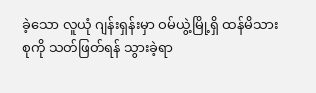ခဲ့သော လူယုံ ဂျန်းရှန်းမှာ ဝမ်ယွဲ့မြို့ရှိ ထန်မိသားစုကို သတ်ဖြတ်ရန် သွားခဲ့ရာ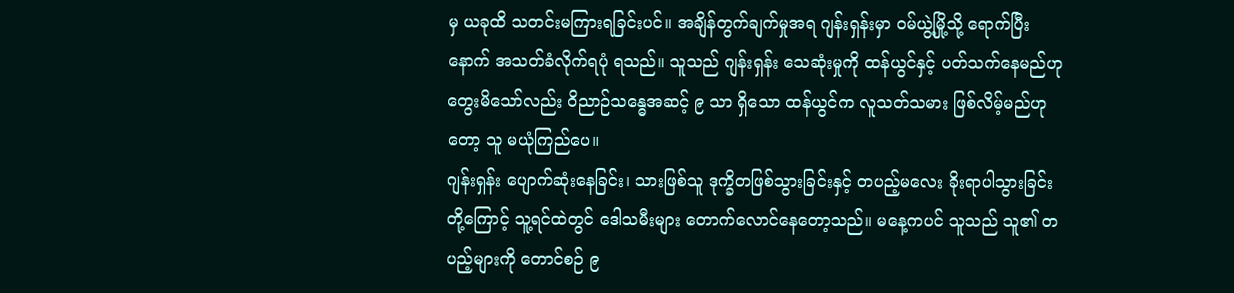မှ ယခုထိ သတင်းမကြားရခြင်းပင်။ အချိန်တွက်ချက်မှုအရ ဂျန်းရှန်းမှာ ဝမ်ယွဲ့မြို့သို့ ရောက်ပြီးနောက် အသတ်ခံလိုက်ရပုံ ရသည်။ သူသည် ဂျန်းရှန်း သေဆုံးမှုကို ထန်ယွင်နှင့် ပတ်သက်နေမည်ဟု တွေးမိသော်လည်း ဝိညာဉ်သန္ဓေအဆင့် ၉ သာ ရှိသော ထန်ယွင်က လူသတ်သမား ဖြစ်လိမ့်မည်ဟုတော့ သူ မယုံကြည်ပေ။
ဂျန်းရှန်း ပျောက်ဆုံးနေခြင်း၊ သားဖြစ်သူ ဒုက္ခိတဖြစ်သွားခြင်းနှင့် တပည့်မလေး ခိုးရာပါသွားခြင်းတို့ကြောင့် သူ့ရင်ထဲတွင် ဒေါသမီးများ တောက်လောင်နေတော့သည်။ မနေ့ကပင် သူသည် သူ၏ တပည့်များကို တောင်စဉ် ၉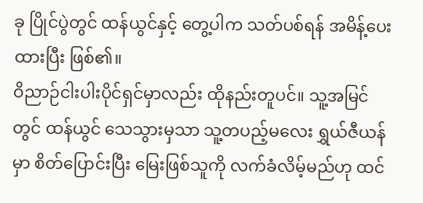ခု ပြိုင်ပွဲတွင် ထန်ယွင်နှင့် တွေ့ပါက သတ်ပစ်ရန် အမိန့်ပေးထားပြီး ဖြစ်၏။
ဝိညာဉ်ငါးပါးပိုင်ရှင်မှာလည်း ထိုနည်းတူပင်။ သူ့အမြင်တွင် ထန်ယွင် သေသွားမှသာ သူ့တပည့်မလေး ရွှယ်ဇီယန်မှာ စိတ်ပြောင်းပြီး မြေးဖြစ်သူကို လက်ခံလိမ့်မည်ဟု ထင်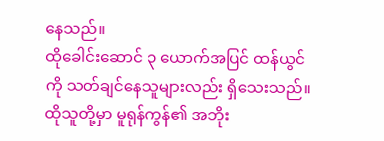နေသည်။
ထိုခေါင်းဆောင် ၃ ယောက်အပြင် ထန်ယွင်ကို သတ်ချင်နေသူများလည်း ရှိသေးသည်။ ထိုသူတို့မှာ မူရုန်ကွန်၏ အဘိုး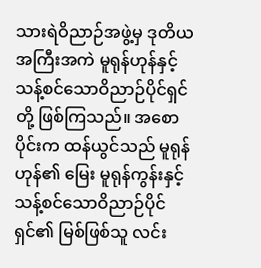သားရဲဝိညာဉ်အဖွဲ့မှ ဒုတိယအကြီးအကဲ မူရုန်ဟုန်နှင့် သန့်စင်သောဝိညာဉ်ပိုင်ရှင်တို့ ဖြစ်ကြသည်။ အစောပိုင်းက ထန်ယွင်သည် မူရုန်ဟုန်၏ မြေး မူရုန်ကွန်းနှင့် သန့်စင်သောဝိညာဉ်ပိုင်ရှင်၏ မြစ်ဖြစ်သူ လင်း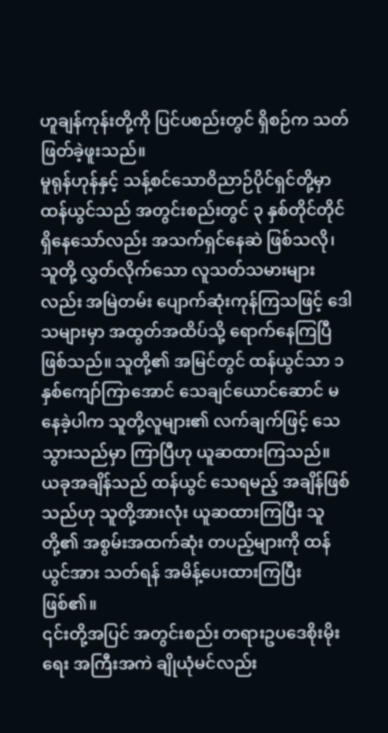ဟူချန်ကုန်းတို့ကို ပြင်ပစည်းတွင် ရှိစဉ်က သတ်ဖြတ်ခဲ့ဖူးသည်။
မူရုန်ဟုန်နှင့် သန့်စင်သောဝိညာဉ်ပိုင်ရှင်တို့မှာ ထန်ယွင်သည် အတွင်းစည်းတွင် ၃ နှစ်တိုင်တိုင် ရှိနေသော်လည်း အသက်ရှင်နေဆဲ ဖြစ်သလို၊ သူတို့ လွှတ်လိုက်သော လူသတ်သမားများလည်း အမြဲတမ်း ပျောက်ဆုံးကုန်ကြသဖြင့် ဒေါသများမှာ အထွတ်အထိပ်သို့ ရောက်နေကြပြီ ဖြစ်သည်။ သူတို့၏ အမြင်တွင် ထန်ယွင်သာ ၁ နှစ်ကျော်ကြာအောင် သေချင်ယောင်ဆောင် မနေခဲ့ပါက သူတို့လူများ၏ လက်ချက်ဖြင့် သေသွားသည်မှာ ကြာပြီဟု ယူဆထားကြသည်။
ယခုအချိန်သည် ထန်ယွင် သေရမည့် အချိန်ဖြစ်သည်ဟု သူတို့အားလုံး ယူဆထားကြပြီး သူတို့၏ အစွမ်းအထက်ဆုံး တပည့်များကို ထန်ယွင်အား သတ်ရန် အမိန့်ပေးထားကြပြီး ဖြစ်၏။
၎င်းတို့အပြင် အတွင်းစည်း တရားဥပဒေစိုးမိုးရေး အကြီးအကဲ ချိုယုံမင်လည်း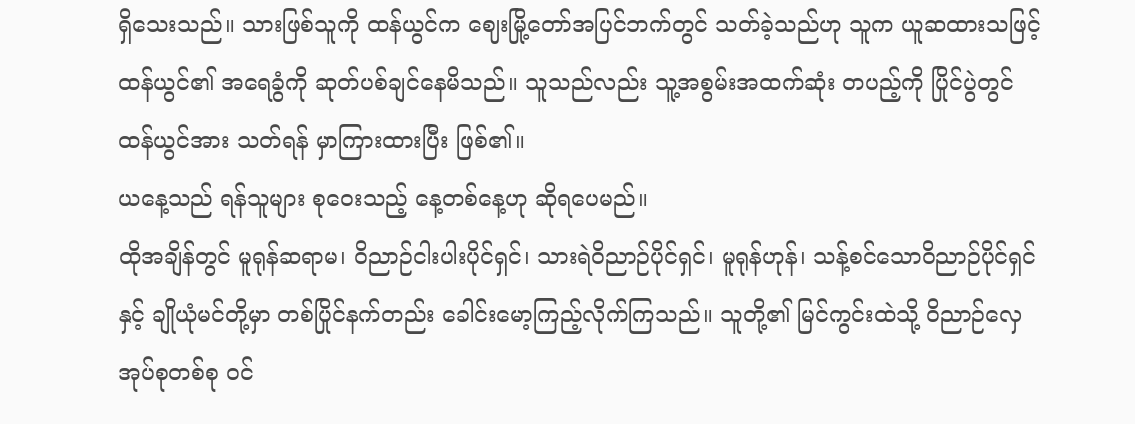ရှိသေးသည်။ သားဖြစ်သူကို ထန်ယွင်က ဈေးမြို့တော်အပြင်ဘက်တွင် သတ်ခဲ့သည်ဟု သူက ယူဆထားသဖြင့် ထန်ယွင်၏ အရေခွံကို ဆုတ်ပစ်ချင်နေမိသည်။ သူသည်လည်း သူ့အစွမ်းအထက်ဆုံး တပည့်ကို ပြိုင်ပွဲတွင် ထန်ယွင်အား သတ်ရန် မှာကြားထားပြီး ဖြစ်၏။
ယနေ့သည် ရန်သူများ စုဝေးသည့် နေ့တစ်နေ့ဟု ဆိုရပေမည်။
ထိုအချိန်တွင် မူရုန်ဆရာမ၊ ဝိညာဉ်ငါးပါးပိုင်ရှင်၊ သားရဲဝိညာဉ်ပိုင်ရှင်၊ မူရုန်ဟုန်၊ သန့်စင်သောဝိညာဉ်ပိုင်ရှင်နှင့် ချိုယုံမင်တို့မှာ တစ်ပြိုင်နက်တည်း ခေါင်းမော့ကြည့်လိုက်ကြသည်။ သူတို့၏ မြင်ကွင်းထဲသို့ ဝိညာဉ်လှေ အုပ်စုတစ်စု ဝင်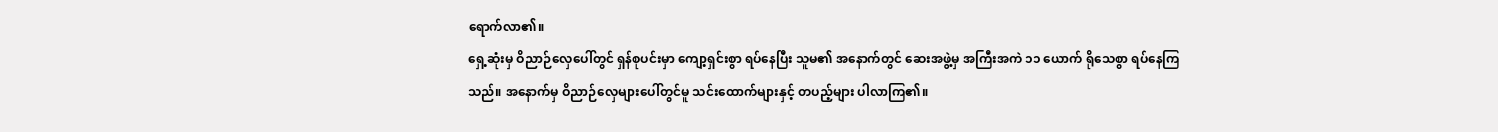ရောက်လာ၏။
ရှေ့ဆုံးမှ ဝိညာဉ်လှေပေါ်တွင် ရှန်စုပင်းမှာ ကျော့ရှင်းစွာ ရပ်နေပြီး သူမ၏ အနောက်တွင် ဆေးအဖွဲ့မှ အကြီးအကဲ ၁၁ ယောက် ရိုသေစွာ ရပ်နေကြသည်။ အနောက်မှ ဝိညာဉ်လှေများပေါ်တွင်မူ သင်းထောက်များနှင့် တပည့်များ ပါလာကြ၏။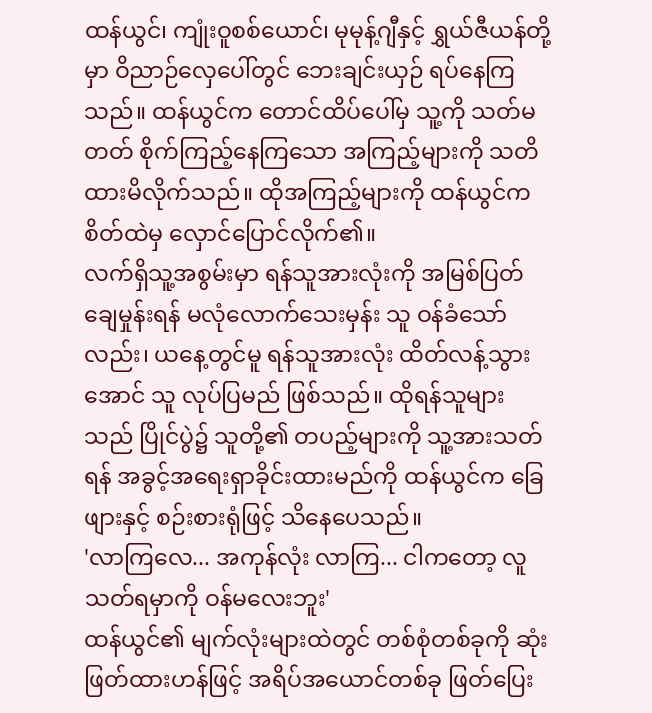ထန်ယွင်၊ ကျုံးဝူစစ်ယောင်၊ မုမုန့်ဂျီနှင့် ရွှယ်ဇီယန်တို့မှာ ဝိညာဉ်လှေပေါ်တွင် ဘေးချင်းယှဉ် ရပ်နေကြသည်။ ထန်ယွင်က တောင်ထိပ်ပေါ်မှ သူ့ကို သတ်မတတ် စိုက်ကြည့်နေကြသော အကြည့်များကို သတိထားမိလိုက်သည်။ ထိုအကြည့်များကို ထန်ယွင်က စိတ်ထဲမှ လှောင်ပြောင်လိုက်၏။
လက်ရှိသူ့အစွမ်းမှာ ရန်သူအားလုံးကို အမြစ်ပြတ်ချေမှုန်းရန် မလုံလောက်သေးမှန်း သူ ဝန်ခံသော်လည်း၊ ယနေ့တွင်မူ ရန်သူအားလုံး ထိတ်လန့်သွားအောင် သူ လုပ်ပြမည် ဖြစ်သည်။ ထိုရန်သူများသည် ပြိုင်ပွဲ၌ သူတို့၏ တပည့်များကို သူ့အားသတ်ရန် အခွင့်အရေးရှာခိုင်းထားမည်ကို ထန်ယွင်က ခြေဖျားနှင့် စဉ်းစားရုံဖြင့် သိနေပေသည်။
'လာကြလေ... အကုန်လုံး လာကြ... ငါကတော့ လူသတ်ရမှာကို ဝန်မလေးဘူး'
ထန်ယွင်၏ မျက်လုံးများထဲတွင် တစ်စုံတစ်ခုကို ဆုံးဖြတ်ထားဟန်ဖြင့် အရိပ်အယောင်တစ်ခု ဖြတ်ပြေး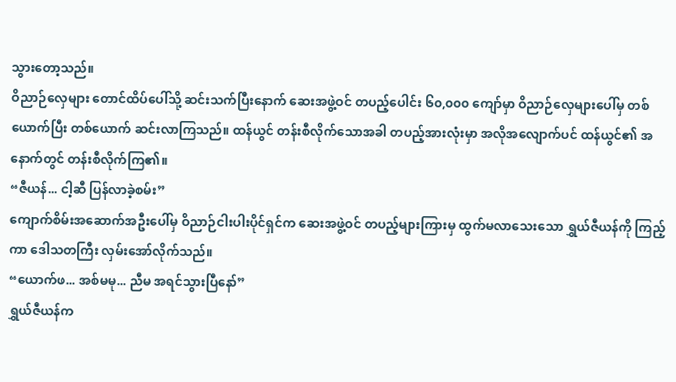သွားတော့သည်။
ဝိညာဉ်လှေများ တောင်ထိပ်ပေါ်သို့ ဆင်းသက်ပြီးနောက် ဆေးအဖွဲ့ဝင် တပည့်ပေါင်း ၆၀,၀၀၀ ကျော်မှာ ဝိညာဉ်လှေများပေါ်မှ တစ်ယောက်ပြီး တစ်ယောက် ဆင်းလာကြသည်။ ထန်ယွင် တန်းစီလိုက်သောအခါ တပည့်အားလုံးမှာ အလိုအလျောက်ပင် ထန်ယွင်၏ အနောက်တွင် တန်းစီလိုက်ကြ၏။
“ဇီယန်... ငါ့ဆီ ပြန်လာခဲ့စမ်း”
ကျောက်စိမ်းအဆောက်အဦးပေါ်မှ ဝိညာဉ်ငါးပါးပိုင်ရှင်က ဆေးအဖွဲ့ဝင် တပည့်များကြားမှ ထွက်မလာသေးသော ရွှယ်ဇီယန်ကို ကြည့်ကာ ဒေါသတကြီး လှမ်းအော်လိုက်သည်။
“ယောက်ဖ... အစ်မမု... ညီမ အရင်သွားပြီနော်”
ရွှယ်ဇီယန်က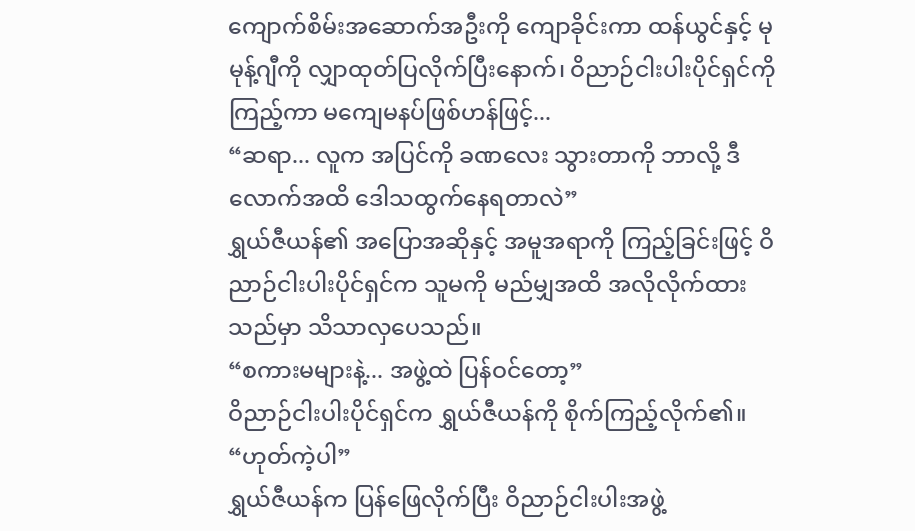ကျောက်စိမ်းအဆောက်အဦးကို ကျောခိုင်းကာ ထန်ယွင်နှင့် မုမုန့်ဂျီကို လျှာထုတ်ပြလိုက်ပြီးနောက်၊ ဝိညာဉ်ငါးပါးပိုင်ရှင်ကို ကြည့်ကာ မကျေမနပ်ဖြစ်ဟန်ဖြင့်...
“ဆရာ... လူက အပြင်ကို ခဏလေး သွားတာကို ဘာလို့ ဒီလောက်အထိ ဒေါသထွက်နေရတာလဲ”
ရွှယ်ဇီယန်၏ အပြောအဆိုနှင့် အမူအရာကို ကြည့်ခြင်းဖြင့် ဝိညာဉ်ငါးပါးပိုင်ရှင်က သူမကို မည်မျှအထိ အလိုလိုက်ထားသည်မှာ သိသာလှပေသည်။
“စကားမများနဲ့... အဖွဲ့ထဲ ပြန်ဝင်တော့”
ဝိညာဉ်ငါးပါးပိုင်ရှင်က ရွှယ်ဇီယန်ကို စိုက်ကြည့်လိုက်၏။
“ဟုတ်ကဲ့ပါ”
ရွှယ်ဇီယန်က ပြန်ဖြေလိုက်ပြီး ဝိညာဉ်ငါးပါးအဖွဲ့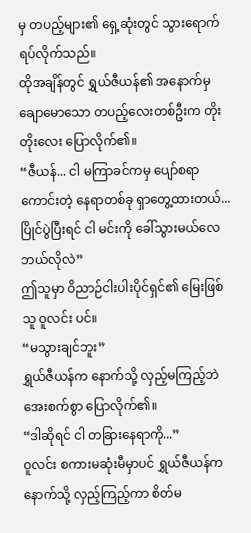မှ တပည့်များ၏ ရှေ့ဆုံးတွင် သွားရောက် ရပ်လိုက်သည်။
ထိုအချိန်တွင် ရွှယ်ဇီယန်၏ အနောက်မှ ချောမောသော တပည့်လေးတစ်ဦးက တိုးတိုးလေး ပြောလိုက်၏။
“ဇီယန်... ငါ မကြာခင်ကမှ ပျော်စရာကောင်းတဲ့ နေရာတစ်ခု ရှာတွေ့ထားတယ်... ပြိုင်ပွဲပြီးရင် ငါ မင်းကို ခေါ်သွားမယ်လေ ဘယ်လိုလဲ”
ဤသူမှာ ဝိညာဉ်ငါးပါးပိုင်ရှင်၏ မြေးဖြစ်သူ ဝူလင်း ပင်။
“မသွားချင်ဘူး”
ရွှယ်ဇီယန်က နောက်သို့ လှည့်မကြည့်ဘဲ အေးစက်စွာ ပြောလိုက်၏။
“ဒါဆိုရင် ငါ တခြားနေရာကို...”
ဝူလင်း စကားမဆုံးမီမှာပင် ရွှယ်ဇီယန်က နောက်သို့ လှည့်ကြည့်ကာ စိတ်မ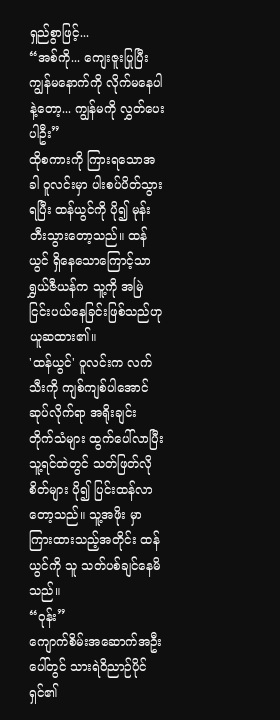ရှည်စွာဖြင့်...
“အစ်ကို... ကျေးဇူးပြုပြီး ကျွန်မနောက်ကို လိုက်မနေပါနဲ့တော့... ကျွန်မကို လွှတ်ပေးပါဦး”
ထိုစကားကို ကြားရသောအခါ ဝူလင်းမှာ ပါးစပ်ပိတ်သွားရပြီး ထန်ယွင်ကို ပို၍ မုန်းတီးသွားတော့သည်။ ထန်ယွင် ရှိနေသောကြောင့်သာ ရွှယ်ဇီယန်က သူ့ကို အမြဲ ငြင်းပယ်နေခြင်းဖြစ်သည်ဟု ယူဆထား၏။
'ထန်ယွင်' ဝူလင်းက လက်သီးကို ကျစ်ကျစ်ပါအောင် ဆုပ်လိုက်ရာ အရိုးချင်း တိုက်သံများ ထွက်ပေါ်လာပြီး သူ့ရင်ထဲတွင် သတ်ဖြတ်လိုစိတ်များ ပို၍ ပြင်းထန်လာတော့သည်။ သူ့အဖိုး မှာကြားထားသည့်အတိုင်း ထန်ယွင်ကို သူ သတ်ပစ်ချင်နေမိသည်။
“ဝုန်း”
ကျောက်စိမ်းအဆောက်အဦးပေါ်တွင် သားရဲဝိညာဉ်ပိုင်ရှင်၏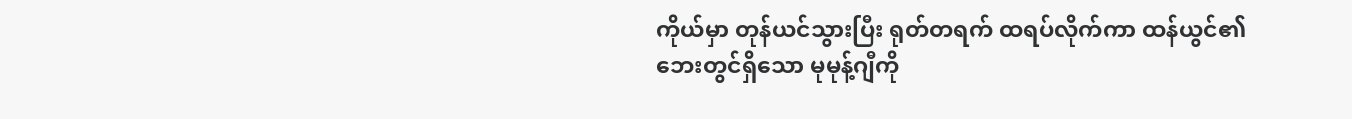ကိုယ်မှာ တုန်ယင်သွားပြီး ရုတ်တရက် ထရပ်လိုက်ကာ ထန်ယွင်၏ ဘေးတွင်ရှိသော မုမုန့်ဂျီကို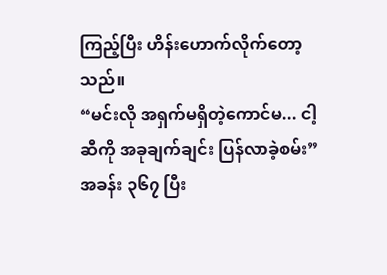ကြည့်ပြီး ဟိန်းဟောက်လိုက်တော့သည်။
“မင်းလို အရှက်မရှိတဲ့ကောင်မ... ငါ့ဆီကို အခုချက်ချင်း ပြန်လာခဲ့စမ်း”
အခန်း ၃၆၇ ပြီး